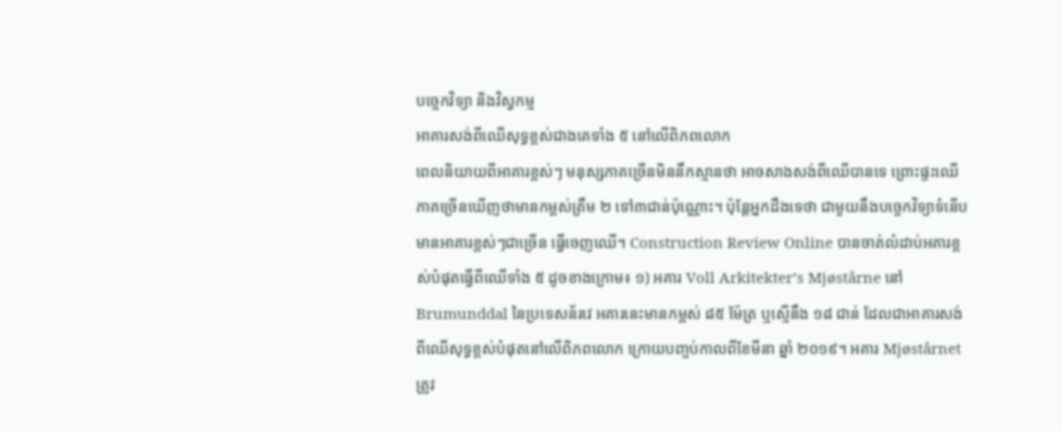បច្ចេកវិទ្យា និងវិស្វកម្ម
អាគារសង់ពីឈើសុទ្ធខ្ពស់ជាងគេទាំង ៥ នៅលើពិភពលោក
ពេលនិយាយពីអាគារខ្ពស់ៗ មនុស្សភាគច្រើនមិននឹកស្មានថា អាចសាងសង់ពីឈើបានទេ ព្រោះផ្ទះឈើភាគច្រើនឃើញថាមានកម្ពស់ត្រឹម ២ ទៅ៣ជាន់ប៉ុណ្ណោះ។ ប៉ុន្តែអ្នកដឹងទេថា ជាមួយនឹងបច្ចេកវិទ្យាទំនើប មានអាគារខ្ពស់ៗជាច្រើន ធ្វើចេញឈើ។ Construction Review Online បានចាត់លំដាប់អគារខ្ពស់បំផុតធ្វើពីឈើទាំង ៥ ដូចខាងក្រោម៖ ១) អគារ Voll Arkitekter’s Mjøstårne នៅ Brumunddal នៃប្រទេសន័រវេ អគារនេះមានកម្ពស់ ៨៥ ម៉ែត្រ ឬស្មើនឹង ១៨ ជាន់ ដែលជាអាគារសង់ពីឈើសុទ្ធខ្ពស់បំផុតនៅលើពិភពលោក ក្រោយបញ្ចប់កាលពីខែមីនា ឆ្នាំ ២០១៩។ អគារ Mjøstårnet ត្រូវ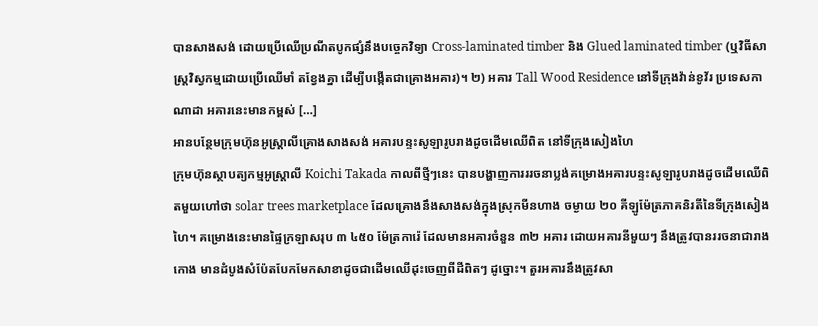បានសាងសង់ ដោយប្រើឈើប្រណីតបូកផ្សំនឹងបច្ចេកវិទ្យា Cross-laminated timber និង Glued laminated timber (ឬវិធីសាស្រ្តវិស្វកម្មដោយប្រើឈើមាំ តខ្វែងគ្នា ដើម្បីបង្កើតជាគ្រោងអគារ)។ ២) អគារ Tall Wood Residence នៅទីក្រុងវ៉ាន់ខូវ័រ ប្រទេសកាណាដា អគារនេះមានកម្ពស់ […]
អានបន្ថែមក្រុមហ៊ុនអូស្រ្តាលីគ្រោងសាងសង់ អគារបន្ទះសូឡារូបរាងដូចដើមឈើពិត នៅទីក្រុងសៀងហៃ
ក្រុមហ៊ុនស្ថាបត្យកម្មអូស្រ្តាលី Koichi Takada កាលពីថ្មីៗនេះ បានបង្ហាញការររចនាប្លង់គម្រោងអគារបន្ទះសូឡារូបរាងដូចដើមឈើពិតមួយហៅថា solar trees marketplace ដែលគ្រោងនឹងសាងសង់ក្នុងស្រុកមីនហាង ចម្ងាយ ២០ គីឡូម៉ែត្រភាគនិរតីនៃទីក្រុងសៀងហៃ។ គម្រោងនេះមានផ្ទៃក្រឡាសរុប ៣ ៤៥០ ម៉ែត្រការ៉េ ដែលមានអគារចំនួន ៣២ អគារ ដោយអគារនីមួយៗ នឹងត្រូវបានររចនាជារាងកោង មានដំបូងសំប៉ែតបែកមែកសាខាដូចជាដើមឈើដុះចេញពីដីពិតៗ ដូច្នោះ។ តួរអគារនឹងត្រូវសា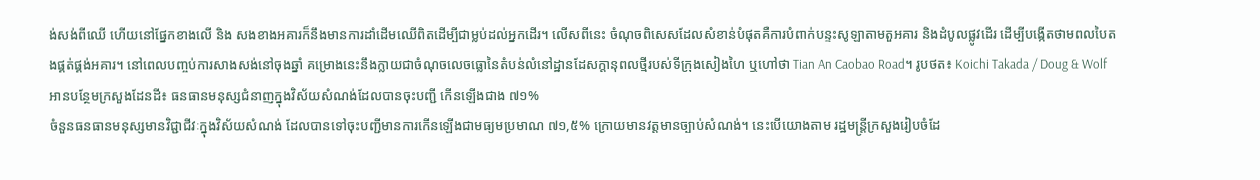ង់សង់ពីឈើ ហើយនៅផ្នែកខាងលើ និង សងខាងអគារក៏នឹងមានការដាំដើមឈើពិតដើម្បីជាម្លប់ដល់អ្នកដើរ។ លើសពីនេះ ចំណុចពិសេសដែលសំខាន់បំផុតគឺការបំពាក់បន្ទះសូឡាតាមតួអគារ និងដំបូលផ្លូវដើរ ដើម្បីបង្កើតថាមពលបៃតងផ្គត់ផ្គង់អគារ។ នៅពេលបញ្ចប់ការសាងសង់នៅចុងឆ្នាំ គម្រោងនេះនឹងក្លាយជាចំណុចលេចធ្លោនៃតំបន់លំនៅដ្ឋានដែសក្ដានុពលថ្មីរបស់ទីក្រុងសៀងហៃ ឬហៅថា Tian An Caobao Road។ រូបថត៖ Koichi Takada / Doug & Wolf
អានបន្ថែមក្រសួងដែនដី៖ ធនធានមនុស្សជំនាញក្នុងវិស័យសំណង់ដែលបានចុះបញ្ជី កើនឡើងជាង ៧១%
ចំនួនធនធានមនុស្សមានវិជ្ជាជីវៈក្នុងវិស័យសំណង់ ដែលបានទៅចុះបញ្ជីមានការកើនឡើងជាមធ្យមប្រមាណ ៧១,៥% ក្រោយមានវត្តមានច្បាប់សំណង់។ នេះបើយោងតាម រដ្ឋមន្ត្រីក្រសួងរៀបចំដែ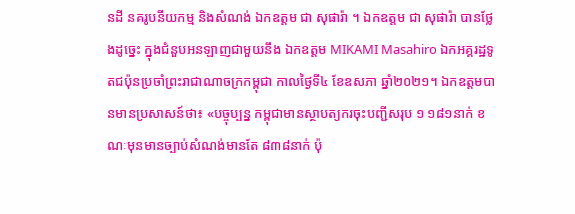នដី នគរូបនីយកម្ម និងសំណង់ ឯកឧត្តម ជា សុផារ៉ា ។ ឯកឧត្តម ជា សុផារ៉ា បានថ្លែងដូច្នេះ ក្នុងជំនួបអនឡាញជាមួយនឹង ឯកឧត្តម MIKAMI Masahiro ឯកអគ្គរដ្ឋទូតជប៉ុនប្រចាំព្រះរាជាណាចក្រកម្ពុជា កាលថ្ងៃទី៤ ខែឧសភា ឆ្នាំ២០២១។ ឯកឧត្តមបានមានប្រសាសន៍ថា៖ «បច្ចុប្បន្ន កម្ពុជាមានស្ថាបត្យករចុះបញ្ជីសរុប ១ ១៨១នាក់ ខណៈមុនមានច្បាប់សំណង់មានតែ ៨៣៨នាក់ ប៉ុ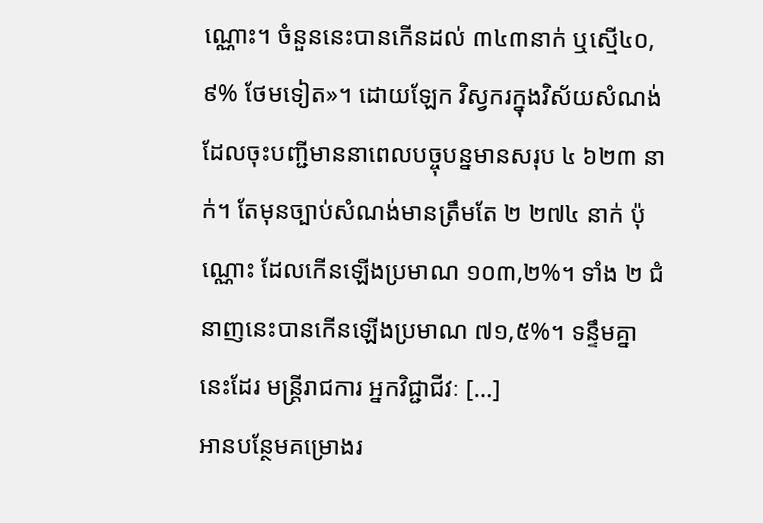ណ្ណោះ។ ចំនួននេះបានកើនដល់ ៣៤៣នាក់ ឬស្មើ៤០,៩% ថែមទៀត»។ ដោយឡែក វិស្វករក្នុងវិស័យសំណង់ដែលចុះបញ្ជីមាននាពេលបច្ចុបន្នមានសរុប ៤ ៦២៣ នាក់។ តែមុនច្បាប់សំណង់មានត្រឹមតែ ២ ២៧៤ នាក់ ប៉ុណ្ណោះ ដែលកើនឡើងប្រមាណ ១០៣,២%។ ទាំង ២ ជំនាញនេះបានកើនឡើងប្រមាណ ៧១,៥%។ ទន្ទឹមគ្នានេះដែរ មន្រ្តីរាជការ អ្នកវិជ្ជាជីវៈ […]
អានបន្ថែមគម្រោងរ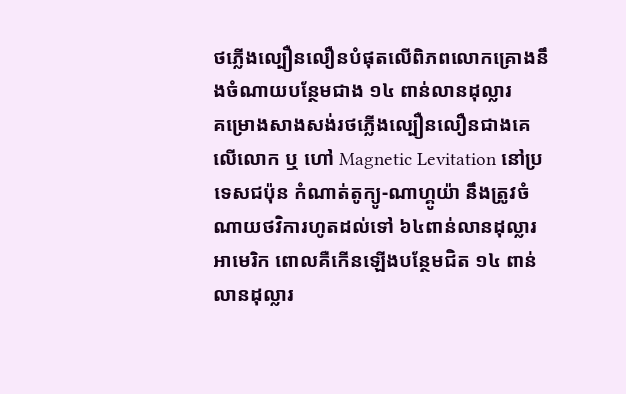ថភ្លើងល្បឿនលឿនបំផុតលើពិភពលោកគ្រោងនឹងចំណាយបន្ថែមជាង ១៤ ពាន់លានដុល្លារ
គម្រោងសាងសង់រថភ្លើងល្បឿនលឿនជាងគេលើលោក ឬ ហៅ Magnetic Levitation នៅប្រទេសជប៉ុន កំណាត់តូក្យូ-ណាហ្គូយ៉ា នឹងត្រូវចំណាយថវិការហូតដល់ទៅ ៦៤ពាន់លានដុល្លារអាមេរិក ពោលគឺកើនឡើងបន្ថែមជិត ១៤ ពាន់លានដុល្លារ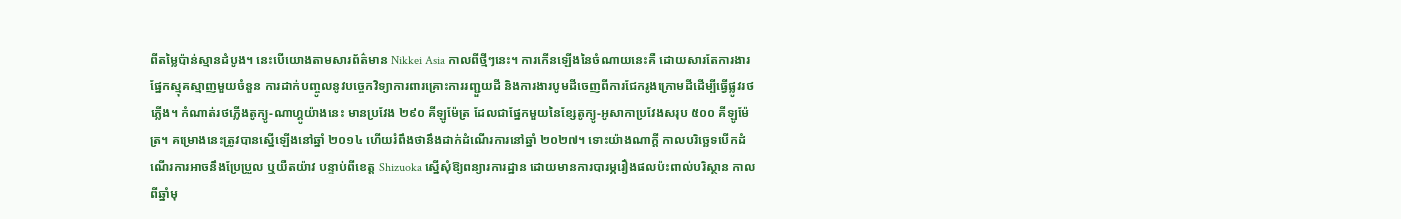ពីតម្លៃប៉ាន់ស្មានដំបូង។ នេះបើយោងតាមសារព័ត៌មាន Nikkei Asia កាលពីថ្មីៗនេះ។ ការកើនឡើងនៃចំណាយនេះគឺ ដោយសារតែការងារផ្នែកស្មុគស្មាញមួយចំនួន ការដាក់បញ្ចូលនូវបច្ចេកវិទ្យាការពារគ្រោះការរញ្ជួយដី និងការងារបូមដីចេញពីការជែករូងក្រោមដីដើម្បីធ្វើផ្លូវរថភ្លើង។ កំណាត់រថភ្លើងតូក្យូ-ណាហ្គូយ៉ាងនេះ មានប្រវែង ២៩០ គីឡូម៉ែត្រ ដែលជាផ្នែកមួយនៃខ្សែតូក្យូ-អូសាកាប្រវែងសរុប ៥០០ គីឡូម៉ែត្រ។ គម្រោងនេះត្រូវបានស្នើឡើងនៅឆ្នាំ ២០១៤ ហើយរំពឹងថានឹងដាក់ដំណើរការនៅឆ្នាំ ២០២៧។ ទោះយ៉ាងណាក្ដី កាលបរិច្ឆេទបើកដំណើរការអាចនឹងប្រែប្រួល ឬយឺតយ៉ាវ បន្ទាប់ពីខេត្ត Shizuoka ស្នើសុំឱ្យពន្យារការដ្ឋាន ដោយមានការបារម្ភរឿងផលប៉ះពាល់បរិស្ថាន កាលពីឆ្នាំមុ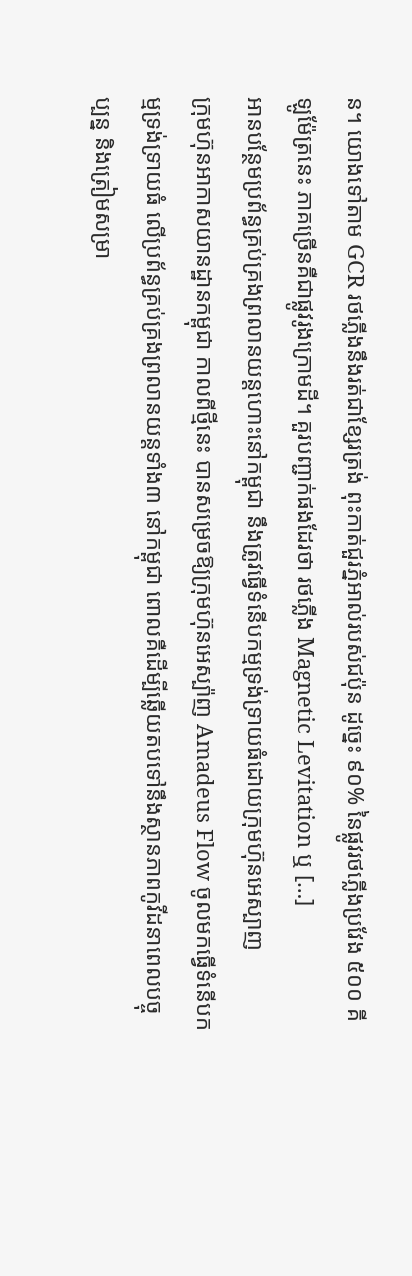ន។ យោងទៅតាម GCR រថភ្លើងនឹងរត់ជាខ្សែរត្រង់ ពុះកាត់ជួរភ្នំអាល់របស់ជប៉ុន ដូច្នេះ ៩០% នៃផ្លូវរថភ្លើងប្រវែង ៥០០ គីឡូម៉ែត្រនេះ ភាគច្រើនគឺជាផ្លូវរូងក្រោមដី។ គួរបញ្ជាក់ផងដែរថា រថភ្លើង Magnetic Levitation ឬ […]
អានបន្ថែមប្រព័ន្ធគ្រប់គ្រងព្រលានយន្តហោះនៅកម្ពុជា នឹងត្រូវធ្វើទំនើបកម្មទ្រង់ទ្រាយធំដោយក្រុមហ៊ុនអេស្បាញ
ក្រុមហ៊ុនអាកាសយានដ្ឋានកម្ពុជា កាលពីថ្មីនេះ បានសម្រេចឱ្យក្រុមហ៊ុនអេស្ប៉ាញ Amadeus Flow ចូលមកធ្វើទំនើបកម្មទ្រង់ទ្រាយធំ លើប្រព័ន្ធគ្រប់គ្រងព្រលានយន្តទាំង៣ នៅកម្ពុជា ពោលគឺដើម្បីឆ្លើយតបទៅនឹងស្ថានភាពកូវីដនាពេលបច្ចុប្បន្ន និងត្រៀមសម្រា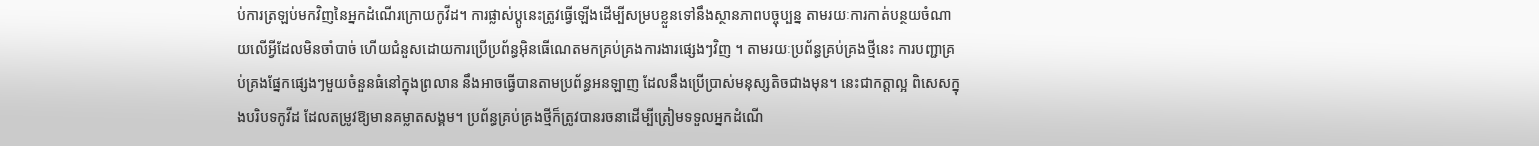ប់ការត្រឡប់មកវិញនៃអ្នកដំណើរក្រោយកូវីដ។ ការផ្លាស់ប្ដូនេះត្រូវធ្វើឡើងដើម្បីសម្របខ្លួនទៅនឹងស្ថានភាពបច្ចុប្បន្ន តាមរយៈការកាត់បន្ថយចំណាយលើអ្វីដែលមិនចាំបាច់ ហើយជំនួសដោយការប្រើប្រព័ន្ធអ៊ិនធើណេតមកគ្រប់គ្រងការងារផ្សេងៗវិញ ។ តាមរយៈប្រព័ន្ធគ្រប់គ្រងថ្មីនេះ ការបញ្ជាគ្រប់គ្រងផ្នែកផ្សេងៗមួយចំនួនធំនៅក្នុងព្រលាន នឹងអាចធ្វើបានតាមប្រព័ន្ធអនឡាញ ដែលនឹងប្រើប្រាស់មនុស្សតិចជាងមុន។ នេះជាកត្តាល្អ ពិសេសក្នុងបរិបទកូវីដ ដែលតម្រូវឱ្យមានគម្លាតសង្គម។ ប្រព័ន្ធគ្រប់គ្រងថ្មីក៏ត្រូវបានរចនាដើម្បីត្រៀមទទួលអ្នកដំណើ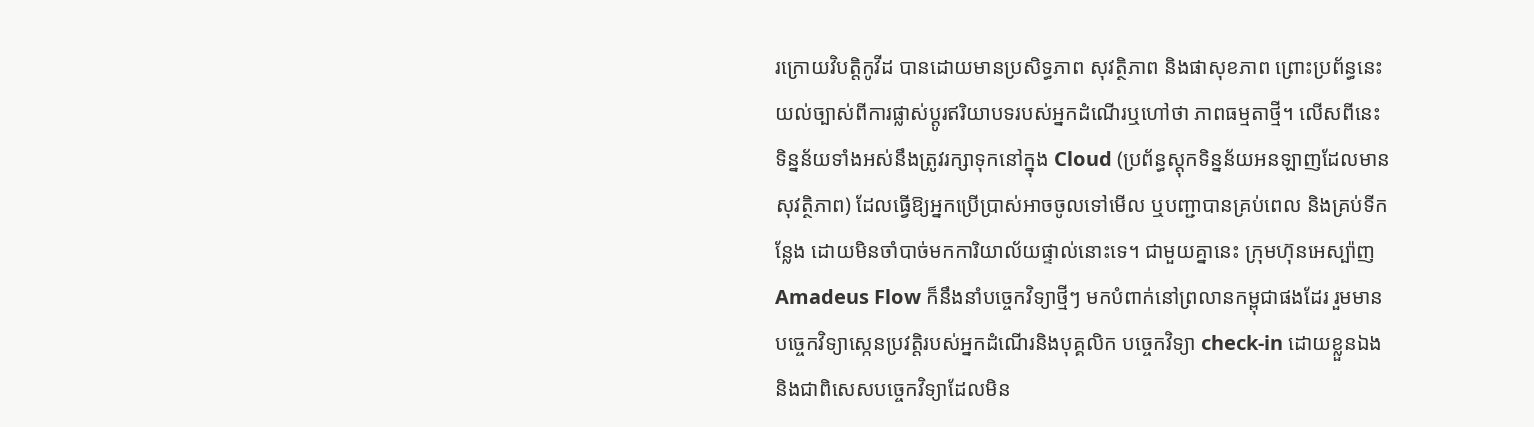រក្រោយវិបត្តិកូវីដ បានដោយមានប្រសិទ្ធភាព សុវត្ថិភាព និងផាសុខភាព ព្រោះប្រព័ន្ធនេះយល់ច្បាស់ពីការផ្លាស់ប្ដូរឥរិយាបទរបស់អ្នកដំណើរឬហៅថា ភាពធម្មតាថ្មី។ លើសពីនេះ ទិន្នន័យទាំងអស់នឹងត្រូវរក្សាទុកនៅក្នុង Cloud (ប្រព័ន្ធស្ដុកទិន្នន័យអនឡាញដែលមានសុវត្ថិភាព) ដែលធ្វើឱ្យអ្នកប្រើប្រាស់អាចចូលទៅមើល ឬបញ្ជាបានគ្រប់ពេល និងគ្រប់ទីកន្លែង ដោយមិនចាំបាច់មកការិយាល័យផ្ទាល់នោះទេ។ ជាមួយគ្នានេះ ក្រុមហ៊ុនអេស្ប៉ាញ Amadeus Flow ក៏នឹងនាំបច្ចេកវិទ្យាថ្មីៗ មកបំពាក់នៅព្រលានកម្ពុជាផងដែរ រួមមាន បច្ចេកវិទ្យាស្កេនប្រវត្តិរបស់អ្នកដំណើរនិងបុគ្គលិក បច្ចេកវិទ្យា check-in ដោយខ្លួនឯង និងជាពិសេសបច្ចេកវិទ្យាដែលមិន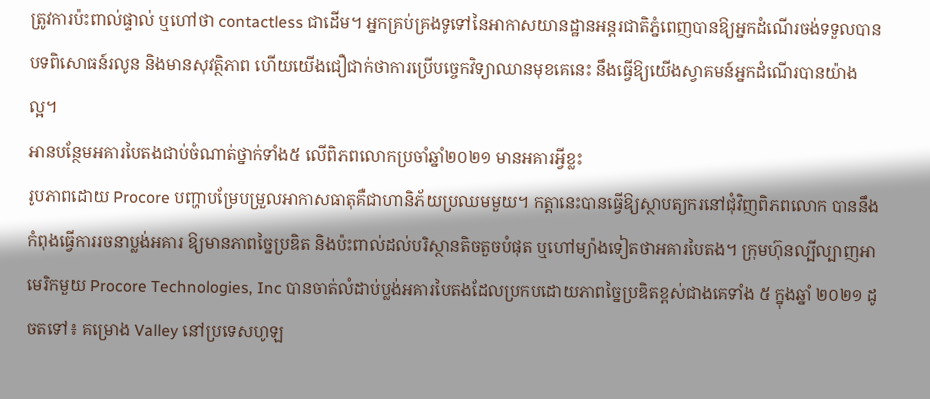ត្រូវការប៉ះពាល់ផ្ទាល់ ឬហៅថា contactless ជាដើម។ អ្នកគ្រប់គ្រងទូទៅនៃអាកាសយានដ្ឋានអន្តរជាតិភ្នំពេញបានឱ្យអ្នកដំណើរចង់ទទួលបានបទពិសោធន៍រលូន និងមានសុវត្ថិភាព ហើយយើងជឿជាក់ថាការប្រើបច្ចេកវិទ្យាឈានមុខគេនេះ នឹងធ្វើឱ្យយើងស្វាគមន៍អ្នកដំណើរបានយ៉ាងល្អ។
អានបន្ថែមអគារបៃតងជាប់ចំណាត់ថ្នាក់ទាំង៥ លើពិភពលោកប្រចាំឆ្នាំ២០២១ មានអគារអ្វីខ្លះ
រូបភាពដោយ Procore បញ្ហាបម្រែបម្រួលអាកាសធាតុគឺជាហានិភ័យប្រឈមមួយ។ កត្តានេះបានធ្វើឱ្យស្ថាបត្យករនៅជុំវិញពិភពលោក បាននឹងកំពុងធ្វើការរចនាប្លង់អគារ ឱ្យមានភាពច្នៃប្រឌិត និងប៉ះពាល់ដល់បរិស្ថានតិចតួចបំផុត ឬហៅម្យ៉ាងទៀតថាអគារបៃតង។ ក្រុមហ៊ុនល្បីល្បាញអាមេរិកមួយ Procore Technologies, Inc បានចាត់លំដាប់ប្លង់អគារបៃតងដែលប្រកបដោយភាពច្នៃប្រឌិតខ្ពស់ជាងគេទាំង ៥ ក្នុងឆ្នាំ ២០២១ ដូចតទៅ៖ គម្រោង Valley នៅប្រទេសហូឡ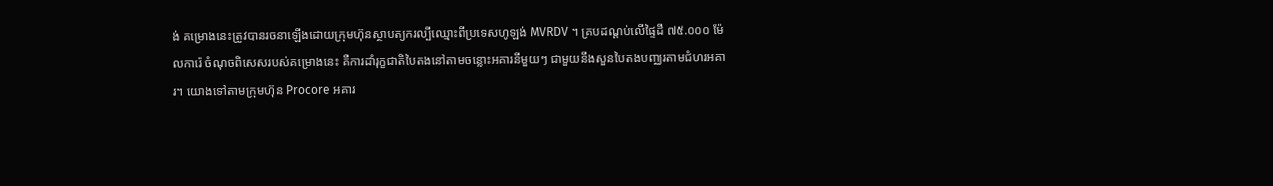ង់ គម្រោងនេះត្រូវបានរចនាឡើងដោយក្រុមហ៊ុនស្ថាបត្យករល្បីឈ្មោះពីប្រទេសហូឡង់ MVRDV ។ គ្របដណ្តប់លើផ្ទៃដី ៧៥.០០០ ម៉ែលការ៉េ ចំណុចពិសេសរបស់គម្រោងនេះ គឺការដាំរុក្ខជាតិបៃតងនៅតាមចន្លោះអគារនីមួយៗ ជាមួយនឹងសួនបៃតងបញ្ឈរតាមជំហរអគារ។ យោងទៅតាមក្រុមហ៊ុន Procore អគារ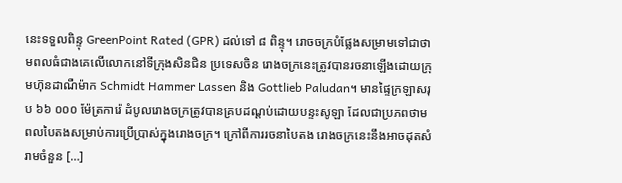នេះទទួលពិន្ទុ GreenPoint Rated (GPR) ដល់ទៅ ៨ ពិន្ទុ។ រោចចក្របំផ្លែងសម្រាមទៅជាថាមពលធំជាងគេលើលោកនៅទីក្រុងសិនជិន ប្រទេសចិន រោងចក្រនេះត្រូវបានរចនាឡើងដោយក្រុមហ៊ុនដាណឺម៉ាក Schmidt Hammer Lassen និង Gottlieb Paludan។ មានផ្ទៃក្រឡាសរុប ៦៦ ០០០ ម៉ែត្រការ៉េ ដំបូលរោងចក្រត្រូវបានគ្របដណ្ដប់ដោយបន្ទះសូឡា ដែលជាប្រភពថាមពលបៃតងសម្រាប់ការប្រើប្រាស់ក្នុងរោងចក្រ។ ក្រៅពីការរចនាបៃតង រោងចក្រនេះនឹងអាចដុតសំរាមចំនួន […]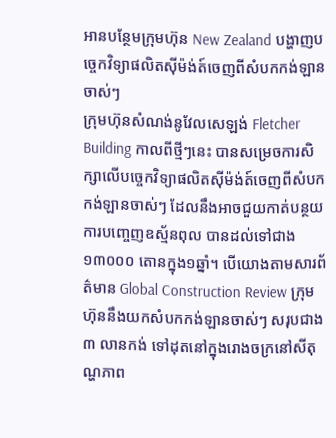អានបន្ថែមក្រុមហ៊ុន New Zealand បង្ហាញបច្ចេកវិទ្យាផលិតស៊ីម៉ង់ត៍ចេញពីសំបកកង់ឡានចាស់ៗ
ក្រុមហ៊ុនសំណង់នូវែលសេឡង់ Fletcher Building កាលពីថ្មីៗនេះ បានសម្រេចការសិក្សាលើបច្ចេកវិទ្យាផលិតស៊ីម៉ង់ត៍ចេញពីសំបកកង់ឡានចាស់ៗ ដែលនឹងអាចជួយកាត់បន្ថយការបញ្ចេញឧស្ម័នពុល បានដល់ទៅជាង ១៣០០០ តោនក្នុង១ឆ្នាំ។ បើយោងតាមសារព័ត៌មាន Global Construction Review ក្រុមហ៊ុននឹងយកសំបកកង់ឡានចាស់ៗ សរុបជាង ៣ លានកង់ ទៅដុតនៅក្នុងរោងចក្រនៅសីតុណ្ហភាព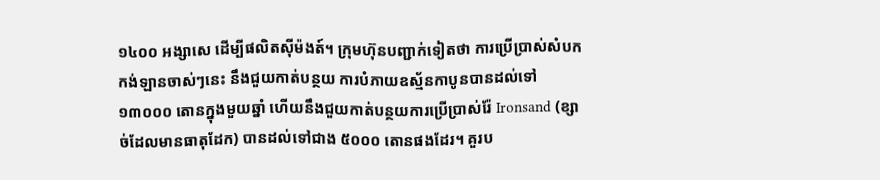១៤០០ អង្សាសេ ដើម្បីផលិតស៊ីម៉ងត៍។ ក្រុមហ៊ុនបញ្ជាក់ទៀតថា ការប្រើប្រាស់សំបកកង់ឡានចាស់ៗនេះ នឹងជួយកាត់បន្ថយ ការបំភាយឧស្ម័នកាបូនបានដល់ទៅ ១៣០០០ តោនក្នុងមួយឆ្នាំ ហើយនឹងជួយកាត់បន្ថយការប្រើប្រាស់រ៉ែ Ironsand (ខ្សាច់ដែលមានធាតុដែក) បានដល់ទៅជាង ៥០០០ តោនផងដែរ។ គួរប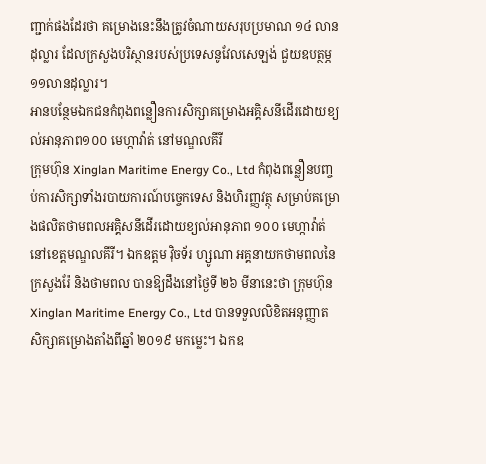ញ្ជាក់ផងដែរថា គម្រោងនេះនឹងត្រូវចំណាយសរុបប្រមាណ ១៤ លានដុល្លារ ដែលក្រសួងបរិស្ថានរបស់ប្រទេសនូវែលសេឡង់ ជួយឧបត្ថម្ភ ១១លានដុល្លារ។
អានបន្ថែមឯកជនកំពុងពន្លឿនការសិក្សាគម្រោងអគ្គិសនីដើរដោយខ្យល់អានុភាព១០០ មេហ្កាវ៉ាត់ នៅមណ្ឌលគីរី
ក្រុមហ៊ុន Xinglan Maritime Energy Co., Ltd កំពុងពន្លឿនបញ្ចប់ការសិក្សាទាំងរបាយការណ៍បច្ចេកទេស និងហិរញ្ញវត្ថុ សម្រាប់គម្រោងផលិតថាមពលអគ្គិសនីដើរដោយខ្យល់អានុភាព ១០០ មេហ្កាវ៉ាត់ នៅខេត្តមណ្ឌលគីរី។ ឯកឧត្តម វ៉ិចទ័រ ហ្សូណា អគ្គនាយកថាមពលនៃក្រសួងរ៉ែ និងថាមពល បានឱ្យដឹងនៅថ្ងៃទី ២៦ មីនានេះថា ក្រុមហ៊ុន Xinglan Maritime Energy Co., Ltd បានទទួលលិខិតអនុញ្ញាតសិក្សាគម្រោងតាំងពីឆ្នាំ ២០១៩ មកម្លេះ។ ឯកឧ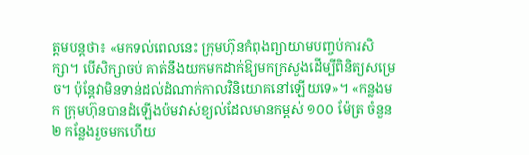ត្តមបន្តថា៖ «មកទល់ពេលនេះ ក្រុមហ៊ុនកំពុងព្យាយាមបញ្ចប់ការសិក្សា។ បើសិក្សាចប់ គាត់នឹងយកមកដាក់ឱ្យមកក្រសួងដើម្បីពិនិត្យសម្រេច។ ប៉ុន្តែវាមិនទាន់ដល់ដំណាក់កាលវិនិយោគនៅឡើយទេ»។ «កន្លងមក ក្រុមហ៊ុនបានដំឡើងប៉មវាស់ខ្យល់ដែលមានកម្ពស់ ១០០ ម៉ែត្រ ចំនួន ២ កន្លែងរួចមកហើយ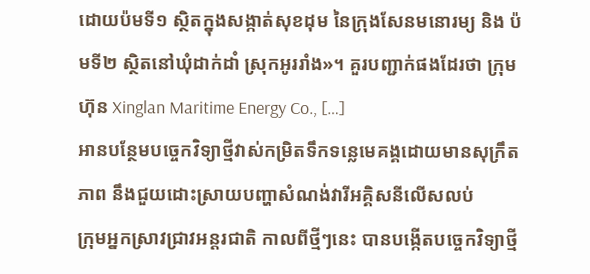ដោយប៉មទី១ ស្ថិតក្នុងសង្កាត់សុខដុម នៃក្រុងសែនមនោរម្យ និង ប៉មទី២ ស្ថិតនៅឃុំដាក់ដាំ ស្រុកអូររាំង»។ គួរបញ្ជាក់ផងដែរថា ក្រុមហ៊ុន Xinglan Maritime Energy Co., […]
អានបន្ថែមបច្ចេកវិទ្យាថ្មីវាស់កម្រិតទឹកទន្លេមេគង្គដោយមានសុក្រឹតភាព នឹងជួយដោះស្រាយបញ្ហាសំណង់វារីអគ្គិសនីលើសលប់
ក្រុមអ្នកស្រាវជ្រាវអន្ដរជាតិ កាលពីថ្មីៗនេះ បានបង្កើតបច្ចេកវិទ្យាថ្មី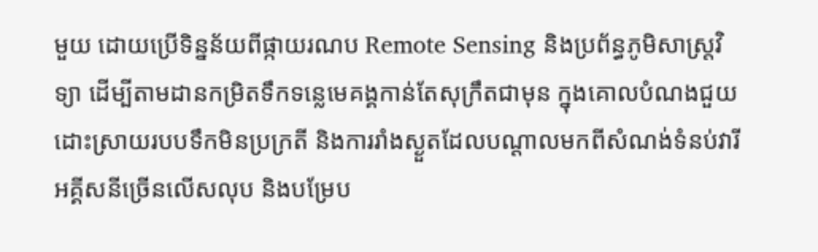មួយ ដោយប្រើទិន្នន័យពីផ្កាយរណប Remote Sensing និងប្រព័ន្ធភូមិសាស្ត្រវិទ្យា ដើម្បីតាមដានកម្រិតទឹកទន្លេមេគង្គកាន់តែសុក្រឹតជាមុន ក្នុងគោលបំណងជួយដោះស្រាយរបបទឹកមិនប្រក្រតី និងការរាំងស្ងួតដែលបណ្ដាលមកពីសំណង់ទំនប់វារីអគ្គីសនីច្រើនលើសលុប និងបម្រែប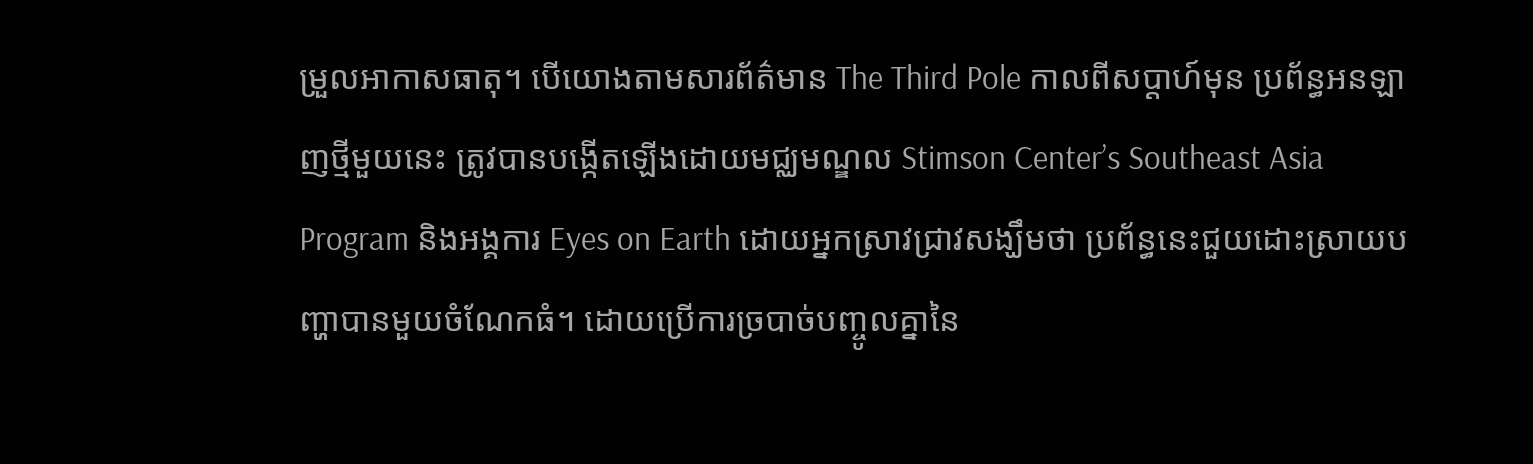ម្រួលអាកាសធាតុ។ បើយោងតាមសារព័ត៌មាន The Third Pole កាលពីសប្ដាហ៍មុន ប្រព័ន្ធអនឡាញថ្មីមួយនេះ ត្រូវបានបង្កើតឡើងដោយមជ្ឈមណ្ឌល Stimson Center’s Southeast Asia Program និងអង្គការ Eyes on Earth ដោយអ្នកស្រាវជ្រាវសង្ឃឹមថា ប្រព័ន្ធនេះជួយដោះស្រាយបញ្ហាបានមួយចំណែកធំ។ ដោយប្រើការច្របាច់បញ្ចូលគ្នានៃ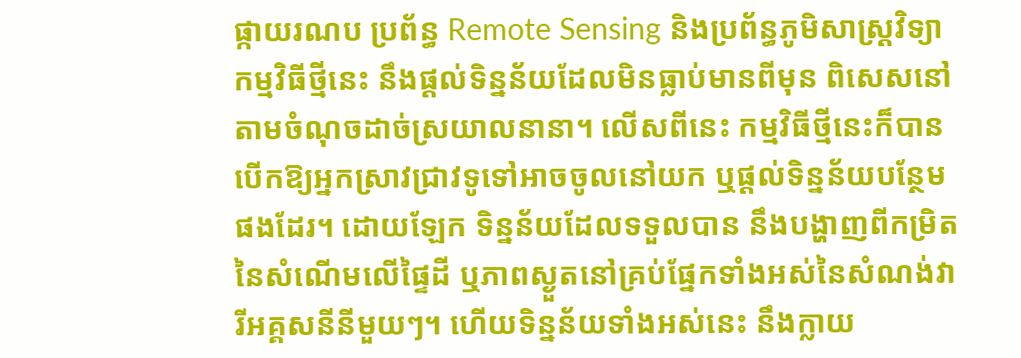ផ្កាយរណប ប្រព័ន្ធ Remote Sensing និងប្រព័ន្ធភូមិសាស្ត្រវិទ្យា កម្មវិធីថ្មីនេះ នឹងផ្ដល់ទិន្នន័យដែលមិនធ្លាប់មានពីមុន ពិសេសនៅតាមចំណុចដាច់ស្រយាលនានា។ លើសពីនេះ កម្មវិធីថ្មីនេះក៏បានបើកឱ្យអ្នកស្រាវជ្រាវទូទៅអាចចូលនៅយក ឬផ្ដល់ទិន្នន័យបន្ថែមផងដែរ។ ដោយឡែក ទិន្នន័យដែលទទួលបាន នឹងបង្ហាញពីកម្រិតនៃសំណើមលើផ្ទៃដី ឬភាពស្ងួតនៅគ្រប់ផ្នែកទាំងអស់នៃសំណង់វារីអគ្គសនីនីមួយៗ។ ហើយទិន្នន័យទាំងអស់នេះ នឹងក្លាយ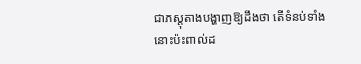ជាភស្តុតាងបង្ហាញឱ្យដឹងថា តើទំនប់ទាំងនោះប៉ះពាល់ដ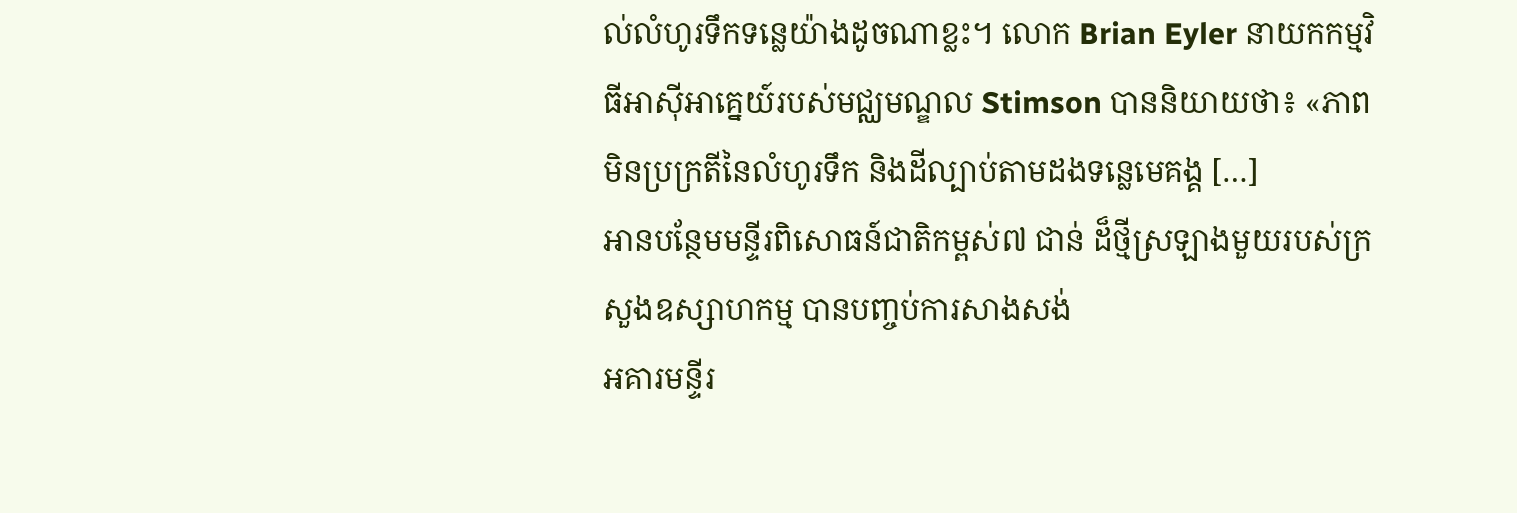ល់លំហូរទឹកទន្លេយ៉ាងដូចណាខ្លះ។ លោក Brian Eyler នាយកកម្មវិធីអាស៊ីអាគ្នេយ៍របស់មជ្ឈមណ្ឌល Stimson បាននិយាយថា៖ «ភាពមិនប្រក្រតីនៃលំហូរទឹក និងដីល្បាប់តាមដងទន្លេមេគង្គ […]
អានបន្ថែមមន្ទីរពិសោធន៍ជាតិកម្ពស់៧ ជាន់ ដ៏ថ្មីស្រឡាងមួយរបស់ក្រសួងឧស្សាហកម្ម បានបញ្ចប់ការសាងសង់
អគារមន្ទីរ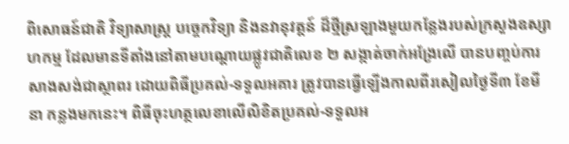ពិសោធន៍ជាតិ វិទ្យាសាស្ត្រ បច្ចេកវិទ្យា និងនវានុវត្តន៍ ដ៏ថ្មីស្រឡាងមួយកន្លែងរបស់ក្រសួងឧស្សាហកម្ម ដែលមានទីតាំងនៅតាមបណ្ដោយផ្លូវជាតិលេខ ២ សង្កាត់ចាក់អង្រែលើ បានបញ្ចប់ការសាងសង់ជាស្ថាពរ ដោយពិធីប្រគល់-ទទួលអគារ ត្រូវបានធ្វើឡើងកាលពីរសៀលថ្ងៃទី៣ ខែមីនា កន្លងមកនេះ។ ពិធីចុះហត្ថលេខាលើលិខិតប្រគល់-ទទួលអ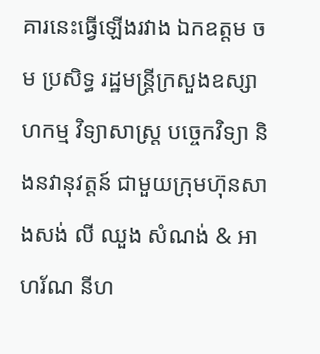គារនេះធ្វើឡើងរវាង ឯកឧត្តម ចម ប្រសិទ្ធ រដ្ឋមន្ត្រីក្រសួងឧស្សាហកម្ម វិទ្យាសាស្ត្រ បច្ចេកវិទ្យា និងនវានុវត្តន៍ ជាមួយក្រុមហ៊ុនសាងសង់ លី ឈួង សំណង់ & អាហរ័ណ នីហ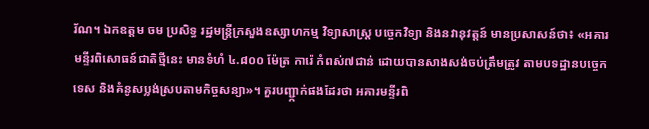រ័ណ។ ឯកឧត្តម ចម ប្រសិទ្ធ រដ្ឋមន្ត្រីក្រសួងឧស្សាហកម្ម វិទ្យាសាស្ត្រ បច្ចេកវិទ្យា និងនវានុវត្តន៍ មានប្រសាសន៍ថា៖ «អគារមន្ទីរពិសោធន៍ជាតិថ្មីនេះ មានទំហំ ៤.៨០០ ម៉ែត្រ ការ៉េ កំពស់៧ជាន់ ដោយបានសាងសង់ចប់ត្រឹមត្រូវ តាមបទដ្ឋានបច្ចេកទេស និងគំនូសប្លង់ស្របតាមកិច្ចសន្យា»។ គួរបញ្ជា្កក់ផងដែរថា អគារមន្ទីរពិ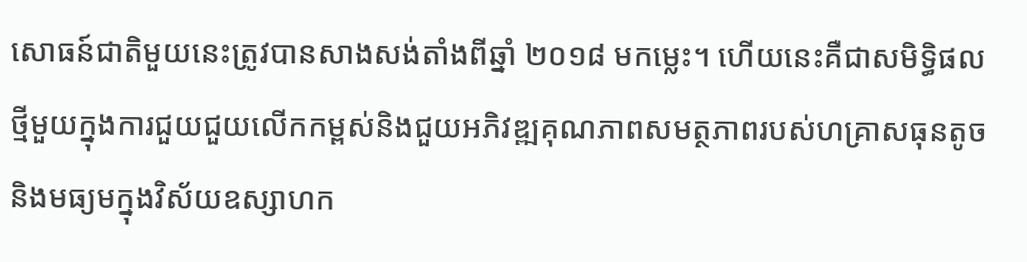សោធន៍ជាតិមួយនេះត្រូវបានសាងសង់តាំងពីឆ្នាំ ២០១៨ មកម្លេះ។ ហើយនេះគឺជាសមិទ្ធិផលថ្មីមួយក្នុងការជួយជួយលើកកម្ពស់និងជួយអភិវឌ្ឍគុណភាពសមត្ថភាពរបស់ហគ្រាសធុនតូច និងមធ្យមក្នុងវិស័យឧស្សាហក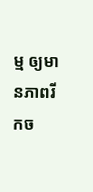ម្ម ឲ្យមានភាពរីកច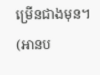ម្រើនជាងមុន។ (អានប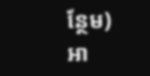ន្ថែម)
អា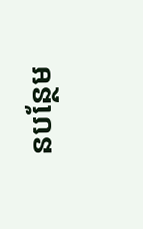នបន្ថែម